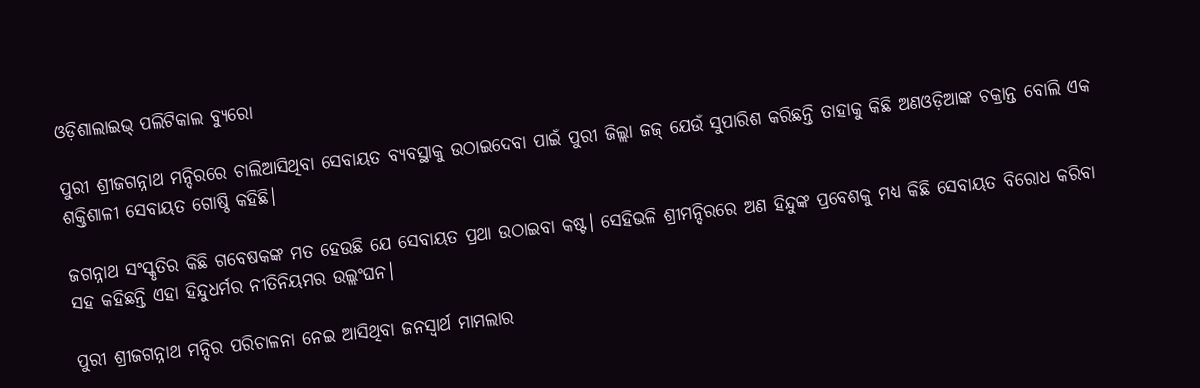ଓଡ଼ିଶାଲାଇଭ୍‌ ପଲିଟିକାଲ ବ୍ୟୁରୋ

ପୁରୀ ଶ୍ରୀଜଗନ୍ନାଥ ମନ୍ଦିରରେ ଚାଲିଆସିଥିବା ସେବାୟତ ବ୍ୟବସ୍ଥାକୁ ଉଠାଇଦେବା ପାଇଁ ପୁରୀ ଜିଲ୍ଲା ଜଜ୍ ଯେଉଁ ସୁପାରିଶ କରିଛନ୍ତି ତାହାକୁ କିଛି ଅଣଓଡ଼ିଆଙ୍କ ଚକ୍ରାନ୍ତ ବୋଲି ଏକ ଶକ୍ତିଶାଳୀ ସେବାୟତ ଗୋଷ୍ଠି କହିଛି।

ଜଗନ୍ନାଥ ସଂସ୍କୃତିର କିଛି ଗବେଷକଙ୍କ ମତ ହେଉଛି ଯେ ସେବାୟତ ପ୍ରଥା ଉଠାଇବା କଷ୍ଟ। ସେହିଭଳି ଶ୍ରୀମନ୍ଦିରରେ ଅଣ ହିନ୍ଦୁଙ୍କ ପ୍ରବେଶକୁ ମଧ୍ୟ କିଛି ସେବାୟତ ବିରୋଧ କରିବା ସହ କହିଛନ୍ତି ଏହା ହିନ୍ଦୁଧର୍ମର ନୀତିନିୟମର ଉଲ୍ଲଂଘନ।

ପୁରୀ ଶ୍ରୀଜଗନ୍ନାଥ ମନ୍ଦିର ପରିଚାଳନା ନେଇ ଆସିଥିବା ଜନସ୍ୱାର୍ଥ ମାମଲାର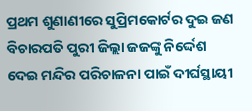ପ୍ରଥମ ଶୁଣାଣୀରେ ସୁପ୍ରିମକୋର୍ଟର ଦୁଇ ଜଣ ବିଚାରପତି ପୁରୀ ଜିଲ୍ଲା ଜଜଙ୍କୁ ନିର୍ଦ୍ଦେଶ ଦେଇ ମନ୍ଦିର ପରିଚାଳନା ପାଇଁ ଦୀର୍ଘସ୍ଥାୟୀ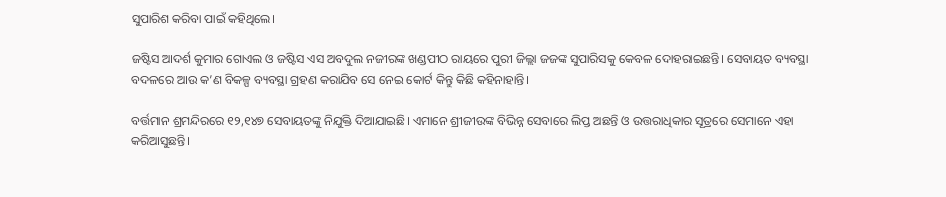ସୁପାରିଶ କରିବା ପାଇଁ କହିଥିଲେ।

ଜଷ୍ଟିସ ଆଦର୍ଶ କୁମାର ଗୋଏଲ ଓ ଜଷ୍ଟିସ ଏସ ଅବଦୁଲ ନଜୀରଙ୍କ ଖଣ୍ଡପୀଠ ରାୟରେ ପୁରୀ ଜିଲ୍ଲା ଜଜଙ୍କ ସୁପାରିସକୁ କେବଳ ଦୋହରାଇଛନ୍ତି। ସେବାୟତ ବ୍ୟବସ୍ଥା ବଦଳରେ ଆଉ କ’ଣ ବିକଳ୍ପ ବ୍ୟବସ୍ଥା ଗ୍ରହଣ କରାଯିବ ସେ ନେଇ କୋର୍ଟ କିନ୍ତୁ କିଛି କହିନାହାନ୍ତି।

ବର୍ତ୍ତମାନ ଶ୍ରମନ୍ଦିରରେ ୧୨,୧୪୭ ସେବାୟତଙ୍କୁ ନିଯୁକ୍ତି ଦିଆଯାଇଛି। ଏମାନେ ଶ୍ରୀଜୀଉଙ୍କ ବିଭିନ୍ନ ସେବାରେ ଲିପ୍ତ ଅଛନ୍ତି ଓ ଉତ୍ତରାଧିକାର ସୂତ୍ରରେ ସେମାନେ ଏହା କରିଆସୁଛନ୍ତି।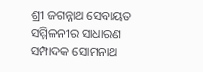ଶ୍ରୀ ଜଗନ୍ନାଥ ସେବାୟତ ସମ୍ମିଳନୀର ସାଧାରଣ ସମ୍ପାଦକ ସୋମନାଥ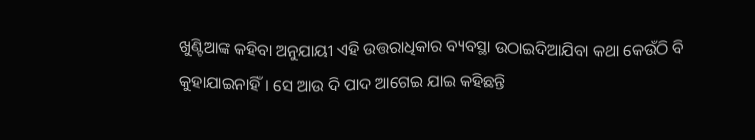ଖୁଣ୍ଟିଆଙ୍କ କହିବା ଅନୁଯାୟୀ ଏହି ଉତ୍ତରାଧିକାର ବ୍ୟବସ୍ଥା ଉଠାଇଦିଆଯିବା କଥା କେଉଁଠି ବି କୁହାଯାଇନାହିଁ। ସେ ଆଉ ଦି ପାଦ ଆଗେଇ ଯାଇ କହିଛନ୍ତି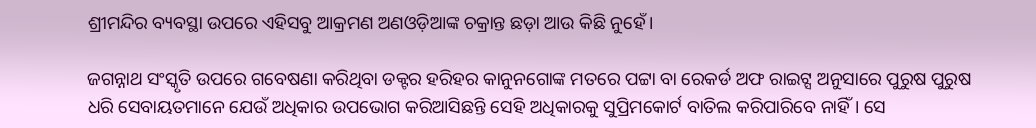ଶ୍ରୀମନ୍ଦିର ବ୍ୟବସ୍ଥା ଉପରେ ଏହିସବୁ ଆକ୍ରମଣ ଅଣଓଡ଼ିଆଙ୍କ ଚକ୍ରାନ୍ତ ଛଡ଼ା ଆଉ କିଛି ନୁହେଁ।

ଜଗନ୍ନାଥ ସଂସ୍କୃତି ଉପରେ ଗବେଷଣା କରିଥିବା ଡକ୍ଟର ହରିହର କାନୁନଗୋଙ୍କ ମତରେ ପଟ୍ଟା ବା ରେକର୍ଡ ଅଫ ରାଇଟ୍ସ ଅନୁସାରେ ପୁରୁଷ ପୁରୁଷ ଧରି ସେବାୟତମାନେ ଯେଉଁ ଅଧିକାର ଉପଭୋଗ କରିଆସିଛନ୍ତି ସେହି ଅଧିକାରକୁ ସୁପ୍ରିମକୋର୍ଟ ବାତିଲ କରିପାରିବେ ନାହିଁ। ସେ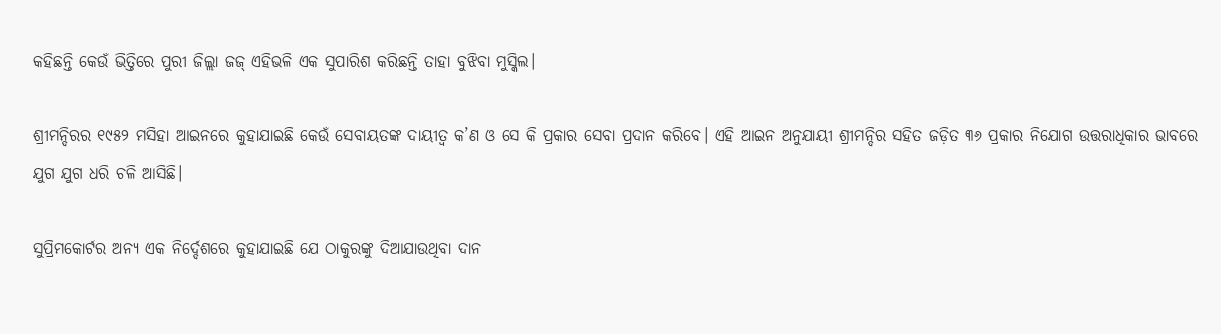କହିଛନ୍ତି କେଉଁ ଭିତ୍ତିରେ ପୁରୀ ଜିଲ୍ଲା ଜଜ୍ ଏହିଭଳି ଏକ ସୁପାରିଶ କରିଛନ୍ତି ତାହା ବୁଝିବା ମୁସ୍କିଲ।

ଶ୍ରୀମନ୍ଦିରର ୧୯୫୨ ମସିହା ଆଇନରେ କୁହାଯାଇଛି କେଉଁ ସେବାୟତଙ୍କ ଦାୟୀତ୍ୱ କ’ଣ ଓ ସେ କି ପ୍ରକାର ସେବା ପ୍ରଦାନ କରିବେ। ଏହି ଆଇନ ଅନୁଯାୟୀ ଶ୍ରୀମନ୍ଦିର ସହିତ ଜଡ଼ିତ ୩୬ ପ୍ରକାର ନିଯୋଗ ଉତ୍ତରାଧିକାର ଭାବରେ ଯୁଗ ଯୁଗ ଧରି ଚଳି ଆସିଛି।

ସୁପ୍ରିମକୋର୍ଟର ଅନ୍ୟ ଏକ ନିର୍ଦ୍ଦେଶରେ କୁହାଯାଇଛି ଯେ ଠାକୁରଙ୍କୁ ଦିଆଯାଉଥିବା ଦାନ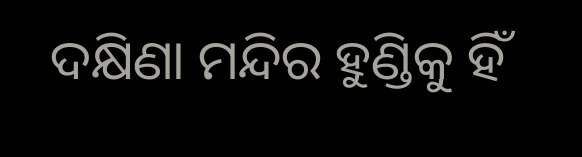ଦକ୍ଷିଣା ମନ୍ଦିର ହୁଣ୍ଡିକୁ ହିଁ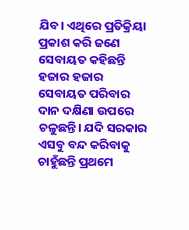ଯିବ। ଏଥିରେ ପ୍ରତିକ୍ରିୟା ପ୍ରକାଶ କରି ଜଣେ ସେବାୟତ କହିଛନ୍ତି ହଜାର ହଜାର ସେବାୟତ ପରିବାର ଦାନ ଦକ୍ଷିଣା ଉପରେ ଚଳୁଛନ୍ତି। ଯଦି ସରକାର ଏସବୁ ବନ୍ଦ କରିବାକୁ ଚାହୁଁଛନ୍ତି ପ୍ରଥମେ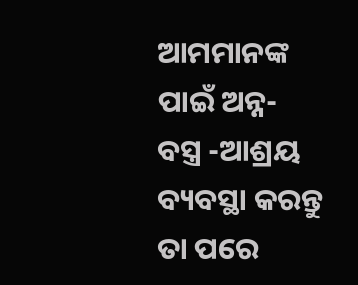ଆମମାନଙ୍କ ପାଇଁ ଅନ୍ନ- ବସ୍ତ୍ର -ଆଶ୍ରୟ ବ୍ୟବସ୍ଥା କରନ୍ତୁ ତା ପରେ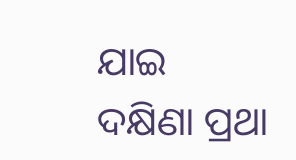ଯାଇ ଦକ୍ଷିଣା ପ୍ରଥା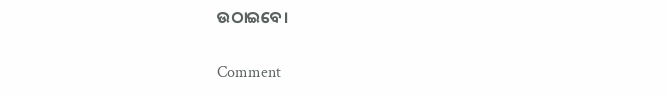ଉଠାଇବେ।

Comment